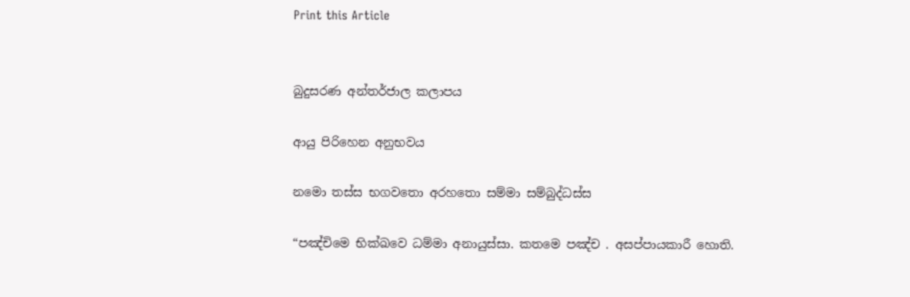Print this Article


බුදුසරණ අන්තර්ජාල කලාපය

ආයු පිරිහෙන අනුභවය

නමො තස්ස භගවතො අරහතො සම්මා සම්බුද්ධස්ස

“පඤ්චිමෙ භික්ඛවෙ ධම්මා අනායුස්සා. කතමෙ පඤ්ච . අසප්පායකාරී හොති.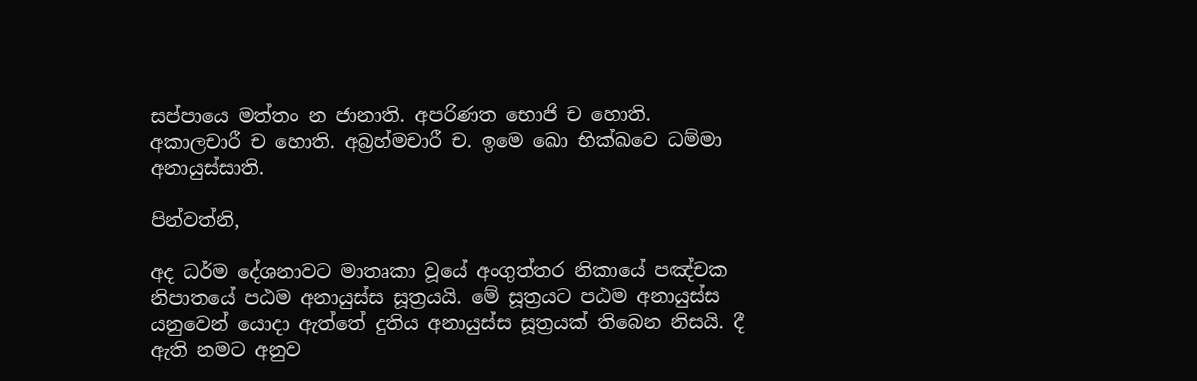සප්පායෙ මත්තං න ජානාති. අපරිණත භොජි ච හොති. අකාලචාරී ච හොති. අබ්‍රහ්මචාරී ච. ඉමෙ ඛො භික්ඛවෙ ධම්මා අනායුස්සාති.

පින්වත්නි,

අද ධර්ම දේශනාවට මාතෘකා වූයේ අංගුත්තර නිකායේ පඤ්චක නිපාතයේ පඨම අනායුස්ස සූත්‍රයයි. මේ සූත්‍රයට පඨම අනායුස්ස යනුවෙන් යොදා ඇත්තේ දුතිය අනායුස්ස සූත්‍රයක් තිබෙන නිසයි. දී ඇති නමට අනුව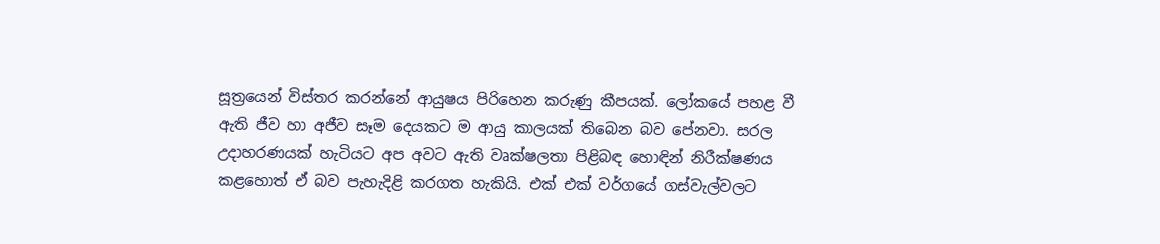සූත්‍රයෙන් විස්තර කරන්නේ ආයුෂය පිරිහෙන කරුණු කීපයක්. ලෝකයේ පහළ වී ඇති ජීව හා අජීව සෑම දෙයකට ම ආයු කාලයක් තිබෙන බව පේනවා. සරල උදාහරණයක් හැටියට අප අවට ඇති වෘක්ෂලතා පිළිබඳ හොඳින් නිරීක්ෂණය කළහොත් ඒ බව පැහැදිළි කරගත හැකියි. එක් එක් වර්ගයේ ගස්වැල්වලට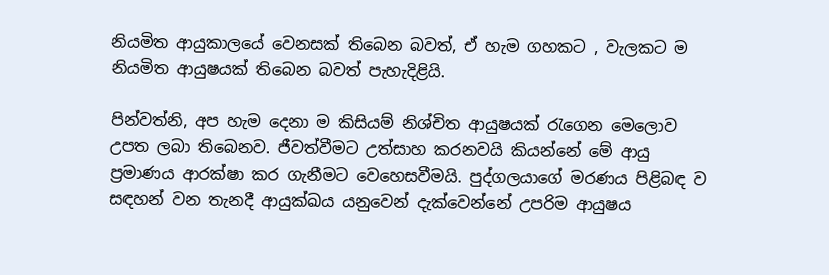නියමිත ආයුකාලයේ වෙනසක් තිබෙන බවත්, ඒ හැම ගහකට , වැලකට ම නියමිත ආයුෂයක් තිබෙන බවත් පැහැදිළියි.

පින්වත්නි, අප හැම දෙනා ම කිසියම් නිශ්චිත ආයුෂයක් රැගෙන මෙලොව උපත ලබා තිබෙනව. ජීවත්වීමට උත්සාහ කරනවයි කියන්නේ මේ ආයු ප්‍රමාණය ආරක්ෂා කර ගැනීමට වෙහෙසවීමයි. පුද්ගලයාගේ මරණය පිළිබඳ ව සඳහන් වන තැනදී ආයුක්ඛය යනුවෙන් දැක්වෙන්නේ උපරිම ආයුෂය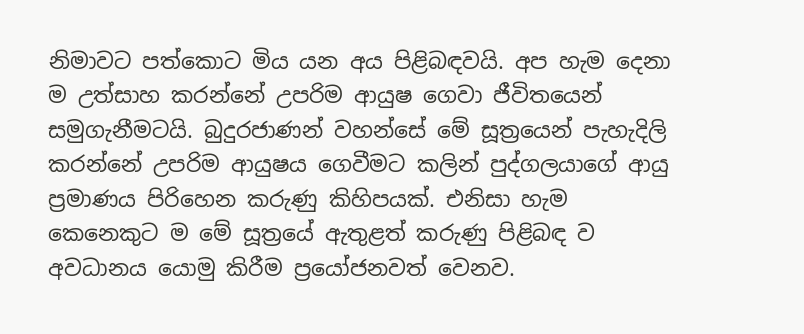නිමාවට පත්කොට මිය යන අය පිළිබඳවයි. අප හැම දෙනා ම උත්සාහ කරන්නේ උපරිම ආයුෂ ගෙවා ජීවිතයෙන් සමුගැනීමටයි. බුදුරජාණන් වහන්සේ මේ සූත්‍රයෙන් පැහැදිලි කරන්නේ උපරිම ආයුෂය ගෙවීමට කලින් පුද්ගලයාගේ ආයු ප්‍රමාණය පිරිහෙන කරුණු කිහිපයක්. එනිසා හැම කෙනෙකුට ම මේ සූත්‍රයේ ඇතුළත් කරුණු පිළිබඳ ව අවධානය යොමු කිරීම ප්‍රයෝජනවත් වෙනව.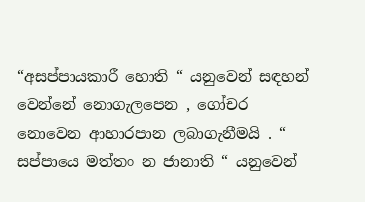“අසප්පායකාරී හොති “ යනුවෙන් සඳහන් වෙන්නේ නොගැලපෙන , ගෝචර නොවෙන ආහාරපාන ලබාගැනීමයි . “ සප්පායෙ මත්තං න ජානාති “ යනුවෙන්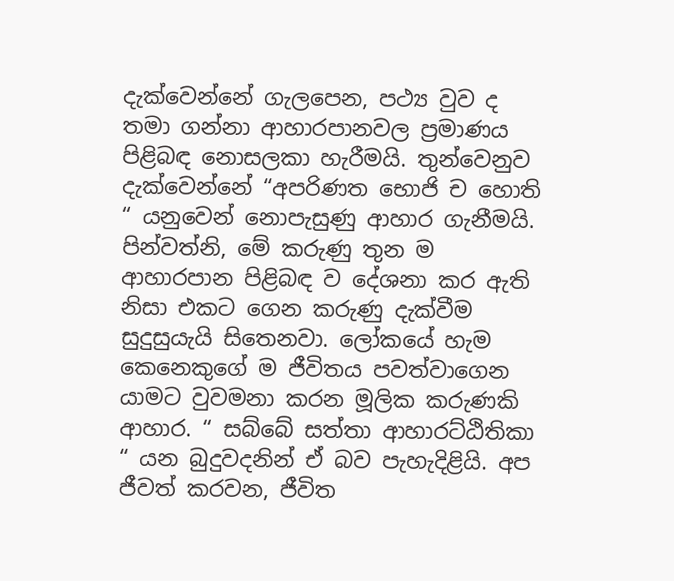දැක්වෙන්නේ ගැලපෙන, පථ්‍ය වුව ද තමා ගන්නා ආහාරපානවල ප්‍රමාණය පිළිබඳ නොසලකා හැරීමයි. තුන්වෙනුව දැක්වෙන්නේ “අපරිණත භොජි ච හොති “ යනුවෙන් නොපැසුණු ආහාර ගැනීමයි. පින්වත්නි, මේ කරුණු තුන ම ආහාරපාන පිළිබඳ ව දේශනා කර ඇති නිසා එකට ගෙන කරුණු දැක්වීම සුදුසුයැයි සිතෙනවා. ලෝකයේ හැම කෙනෙකුගේ ම ජීවිතය පවත්වාගෙන යාමට වුවමනා කරන මූලික කරුණකි ආහාර. “ සබ්බේ සත්තා ආහාරට්ඨිතිකා “ යන බුදුවදනින් ඒ බව පැහැදිළියි. අප ජීවත් කරවන, ජීවිත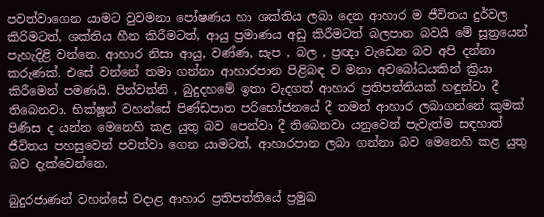පවත්වාගෙන යාමට වුවමනා පෝෂණය හා ශක්තිය ලබා දෙන ආහාර ම ජීවිතය දුර්වල කිරිමටත්, ශක්තිය හීන කිරීමටත්, ආයු ප්‍රමාණය අඩු කිරීමටත් බලපාන බවයි මේ සූත්‍රයෙන් පැහැදිළි වන්නෙ. ආහාර නිසා ආයු, වණ්ණ, සැප , බල , ප්‍රඥා වැඩෙන බව අපි දන්නා කරුණක්. එසේ වන්නේ තමා ගන්නා ආහාරපාන පිළිබඳ ව මනා අවබෝධයකින් ක්‍රියා කිරීමෙන් පමණයි. පින්වත්නි , බුදුදහමේ ඉතා වැදගත් ආහාර ප්‍රතිපත්තියක් හඳුන්වා දී තිබෙනවා. භික්ෂූන් වහන්සේ පිණ්ඩපාත පරිභෝජනයේ දී තමන් ආහාර ලබාගන්නේ කුමක් පිණිස ද යන්න මෙනෙහි කළ යුතු බව පෙන්වා දී තිබෙනවා යනුවෙන් පැවැත්ම සඳහාත් ජීවිතය පහසුවෙන් පවත්වා ගෙන යාමටත්, ආහාරපාන ලබා ගන්නා බව මෙනෙහි කළ යුතු බව දැක්වෙන්නෙ.

බුදුරජාණන් වහන්සේ වදාළ ආහාර ප්‍රතිපත්තියේ ප්‍රමුඛ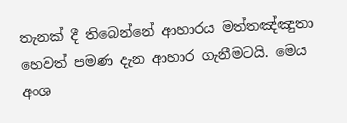තැනක් දී තිබෙන්නේ ආහාරය මත්තඤ්ඤුතා හෙවත් පමණ දැන ආහාර ගැනීමටයි. මෙය අංශ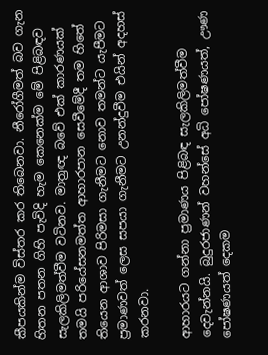කීපයකින්ම විස්තර කර තිබෙනවා. නීරෝගීමත් බව ගැන හිතන පතන ගිහි පැවිදි හැම කෙනෙක්ම මේ පිළිබඳව සැලකිලිමත්වීම වටිනව. මාත්‍රඥ බවේ එක් කාරණයක් තමයි පරියේසනමත්ත ආහාරපාන සෙවීමේදී තම හිතේ තියෙන ආශාව පිරිමසා ගැනීමට නොව තමන්ට යැපීමට ප්‍රමාණවත් ලෙස සපයා ගැනීමට උනන්දුවීම එයින් අදහස් කරනවා.

ආහාරයට ගන්නා ප්‍රමාණය පිළිබඳ සැලකිලිමත්වීම දෙවැන්නයි. බුදුරජාණන් වහන්සේ අධි පෝෂණයත්, ඌණ පෝෂණයත් දෙකම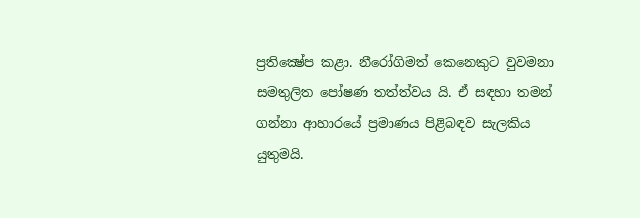ප්‍රතික්‍ෂේප කළා. නීරෝගිමත් කෙනෙකුට වුවමනා සමතුලිත පෝෂණ තත්ත්වය යි. ඒ සඳහා තමන් ගන්නා ආහාරයේ ප්‍රමාණය පිළිබඳව සැලකිය යුතුමයි.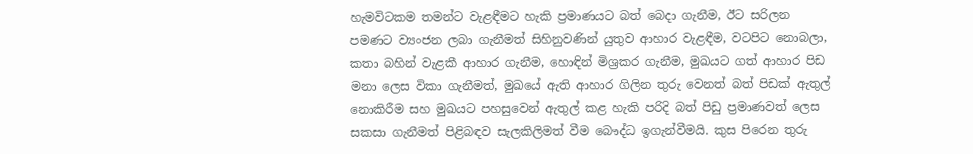හැමවිටකම තමන්ට වැළඳීමට හැකි ප්‍රමාණයට බත් බෙදා ගැනීම, ඊට සරිලන පමණට ව්‍යංජන ලබා ගැනීමත් සිහිනුවණින් යුතුව ආහාර වැළඳීම, වටපිට නොබලා, කතා බහින් වැළකී ආහාර ගැනීම, හොඳින් මිශ්‍රකර ගැනීම, මුඛයට ගත් ආහාර පිඩ මනා ලෙස විකා ගැනීමත්, මුඛයේ ඇති ආහාර ගිලින තුරු වෙනත් බත් පිඩක් ඇතුල් නොකිරීම සහ මුඛයට පහසුවෙන් ඇතුල් කළ හැකි පරිදි බත් පිඩු ප්‍රමාණවත් ලෙස සකසා ගැනීමත් පිළිබඳව සැලකිලිමත් වීම බෞද්ධ ඉගැන්වීමයි. කුස පිරෙන තුරු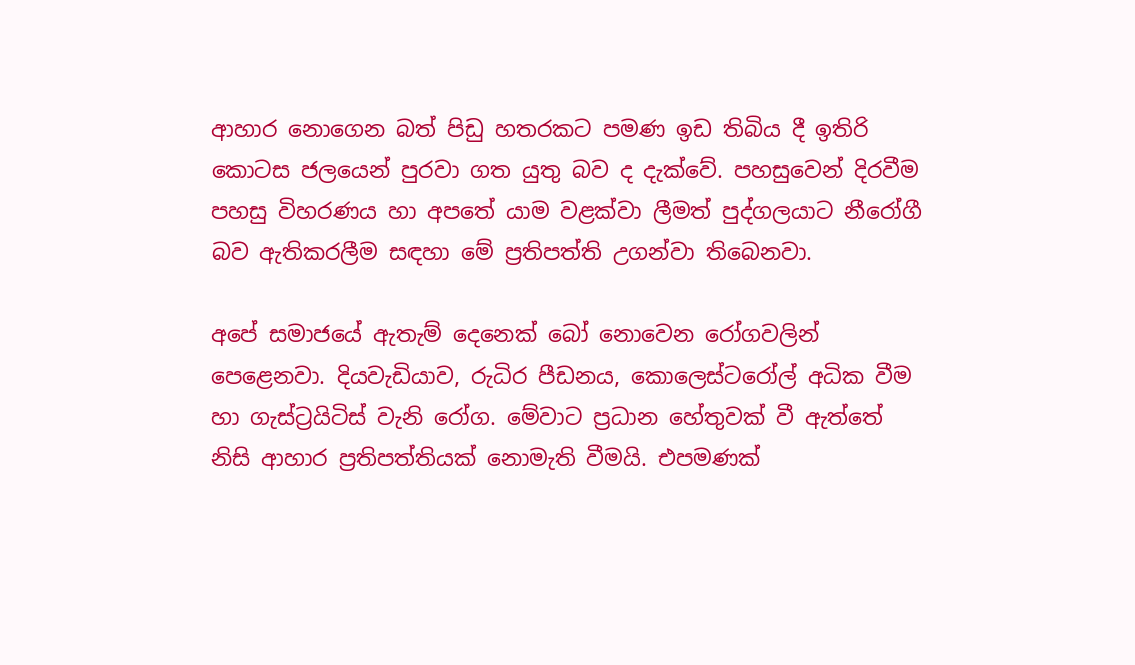ආහාර නොගෙන බත් පිඩු හතරකට පමණ ඉඩ තිබිය දී ඉතිරි කොටස ජලයෙන් පුරවා ගත යුතු බව ද දැක්වේ. පහසුවෙන් දිරවීම පහසු විහරණය හා අපතේ යාම වළක්වා ලීමත් පුද්ගලයාට නීරෝගී බව ඇතිකරලීම සඳහා මේ ප්‍රතිපත්ති උගන්වා තිබෙනවා.

අපේ සමාජයේ ඇතැම් දෙනෙක් බෝ නොවෙන රෝගවලින් පෙළෙනවා. දියවැඩියාව, රුධිර පීඩනය, කොලෙස්ටරෝල් අධික වීම හා ගැස්ට්‍රයිටිස් වැනි රෝග. මේවාට ප්‍රධාන හේතුවක් වී ඇත්තේ නිසි ආහාර ප්‍රතිපත්තියක් නොමැති වීමයි. එපමණක්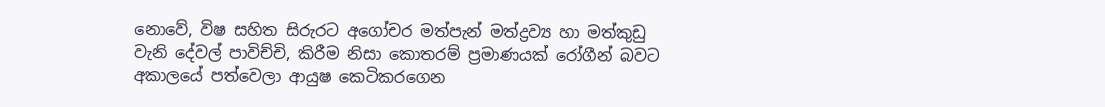නොවේ, විෂ සහිත සිරුරට අගෝචර මත්පැන් මත්ද්‍රව්‍ය හා මත්කුඩු වැනි දේවල් පාවිච්චි, කිරීම නිසා කොතරම් ප්‍රමාණයක් රෝගීන් බවට අකාලයේ පත්වෙලා ආයුෂ කෙටිකරගෙන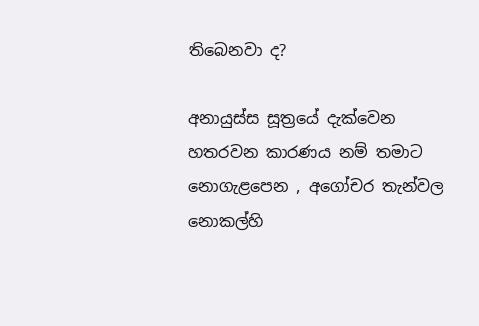තිබෙනවා ද?

අනායුස්ස සූත්‍රයේ දැක්වෙන හතරවන කාරණය නම් තමාට නොගැළපෙන , අගෝචර තැන්වල නොකල්හි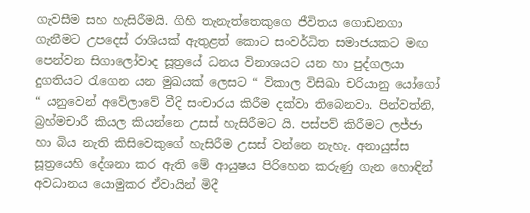ගැවසීම සහ හැසිරීමයි. ගිහි තැනැත්තෙකුගෙ ජීවිතය ගොඩනගා ගැනීමට උපදෙස් රාශියක් ඇතුළත් කොට සංවර්ධිත සමාජයකට මඟ පෙන්වන සිගාලෝවාද සූත්‍රයේ ධනය විනාශයට යන හා පුද්ගලයා දුගතියට රැගෙන යන මුඛයක් ලෙසට “ විකාල විසිඛා චරියානු යෝගෝ “ යනුවෙන් අවේලාවේ වීදි සංචාරය කිරීම දක්වා තිබෙනවා. පින්වත්නි, බ්‍රහ්මචාරී කියල කියන්නෙ උසස් හැසිරීමට යි. පස්පව් කිරීමට ලජ්ජා හා බිය නැති කිසිවෙකුගේ හැසිරීම උසස් වන්නෙ නැහැ. අනායුස්ස සූත්‍රයෙහි දේශනා කර ඇති මේ ආයුෂය පිරිහෙන කරුණු ගැන හොඳින් අවධානය යොමුකර ඒවායින් මිදී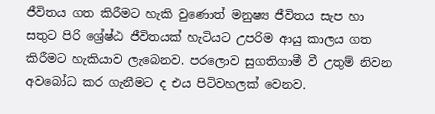ජීවිතය ගත කිරීමට හැකි වුණොත් මනුෂ්‍ය ජීවිතය සැප හා සතුට පිරි ශ්‍රේෂ්ඨ ජීවිතයක් හැටියට උපරිම ආයු කාලය ගත කිරීමට හැකියාව ලැබෙනව. පරලොව සුගතිගාමී වී උතුම් නිවන අවබෝධ කර ගැනීමට ද එය පිටිවහලක් වෙනව.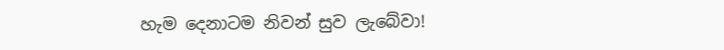හැම දෙනාටම නිවන් සුව ලැබේවා!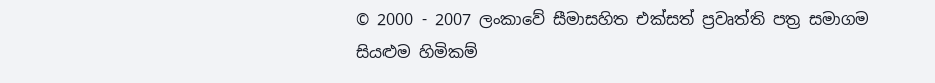© 2000 - 2007 ලංකාවේ සීමාසහිත එක්සත් ප්‍රවෘත්ති පත්‍ර සමාගම
සියළුම හිමිකම්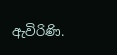ඇවිරිණි.